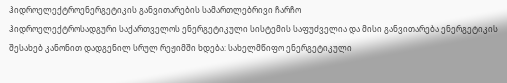ჰიდროელექტროენერგეტიკის განვითარების სამართლებრივი ჩარჩო
ჰიდროელექტროსადგური საქართველოს ენერგეტიკული სისტემის საფუძველია და მისი განვითარება ენერგეტიკის შესახებ კანონით დადგენილ სრულ რეჟიმში ხდება: სახელმწიფო ენერგეტიკული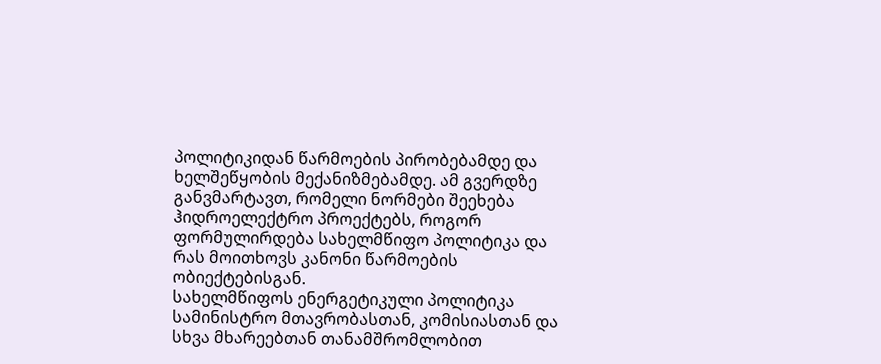პოლიტიკიდან წარმოების პირობებამდე და ხელშეწყობის მექანიზმებამდე. ამ გვერდზე განვმარტავთ, რომელი ნორმები შეეხება ჰიდროელექტრო პროექტებს, როგორ ფორმულირდება სახელმწიფო პოლიტიკა და რას მოითხოვს კანონი წარმოების ობიექტებისგან.
სახელმწიფოს ენერგეტიკული პოლიტიკა
სამინისტრო მთავრობასთან, კომისიასთან და სხვა მხარეებთან თანამშრომლობით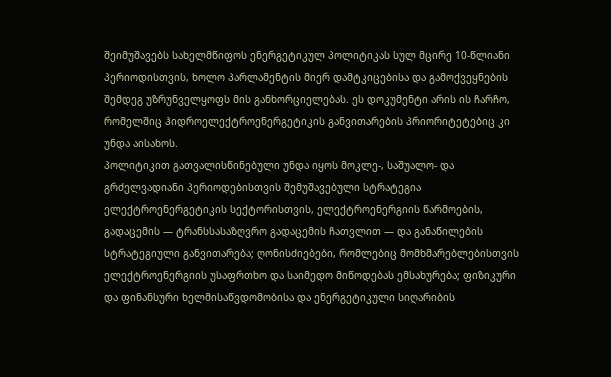შეიმუშავებს სახელმწიფოს ენერგეტიკულ პოლიტიკას სულ მცირე 10-წლიანი პერიოდისთვის, ხოლო პარლამენტის მიერ დამტკიცებისა და გამოქვეყნების შემდეგ უზრუნველყოფს მის განხორციელებას. ეს დოკუმენტი არის ის ჩარჩო, რომელშიც ჰიდროელექტროენერგეტიკის განვითარების პრიორიტეტებიც კი უნდა აისახოს.
პოლიტიკით გათვალისწინებული უნდა იყოს მოკლე-, საშუალო- და გრძელვადიანი პერიოდებისთვის შემუშავებული სტრატეგია ელექტროენერგეტიკის სექტორისთვის, ელექტროენერგიის წარმოების, გადაცემის — ტრანსსასაზღვრო გადაცემის ჩათვლით — და განაწილების სტრატეგიული განვითარება; ღონისძიებები, რომლებიც მომხმარებლებისთვის ელექტროენერგიის უსაფრთხო და საიმედო მიწოდებას ემსახურება; ფიზიკური და ფინანსური ხელმისაწვდომობისა და ენერგეტიკული სიღარიბის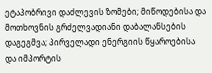ეტაპობრივი დაძლევის ზომები; მიწოდებისა და მოთხოვნის გრძელვადიანი დაბალანსების დაგეგმვა; პირველადი ენერგიის წყაროებისა და იმპორტის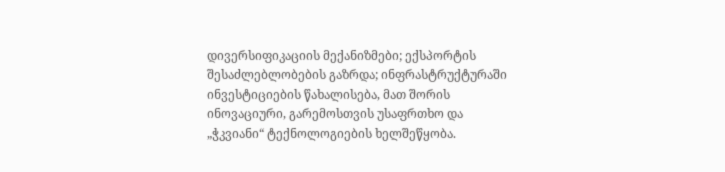დივერსიფიკაციის მექანიზმები; ექსპორტის შესაძლებლობების გაზრდა; ინფრასტრუქტურაში ინვესტიციების წახალისება, მათ შორის ინოვაციური, გარემოსთვის უსაფრთხო და „ჭკვიანი“ ტექნოლოგიების ხელშეწყობა.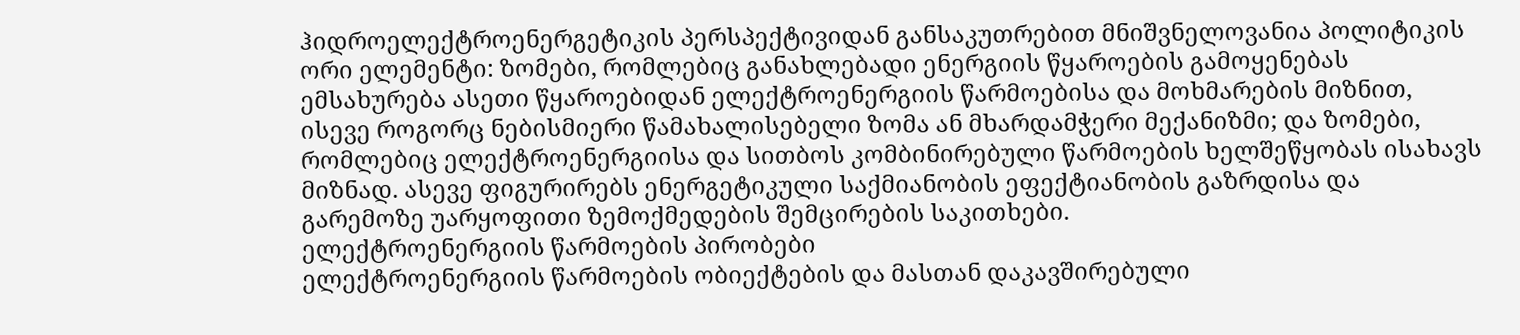ჰიდროელექტროენერგეტიკის პერსპექტივიდან განსაკუთრებით მნიშვნელოვანია პოლიტიკის ორი ელემენტი: ზომები, რომლებიც განახლებადი ენერგიის წყაროების გამოყენებას ემსახურება ასეთი წყაროებიდან ელექტროენერგიის წარმოებისა და მოხმარების მიზნით, ისევე როგორც ნებისმიერი წამახალისებელი ზომა ან მხარდამჭერი მექანიზმი; და ზომები, რომლებიც ელექტროენერგიისა და სითბოს კომბინირებული წარმოების ხელშეწყობას ისახავს მიზნად. ასევე ფიგურირებს ენერგეტიკული საქმიანობის ეფექტიანობის გაზრდისა და გარემოზე უარყოფითი ზემოქმედების შემცირების საკითხები.
ელექტროენერგიის წარმოების პირობები
ელექტროენერგიის წარმოების ობიექტების და მასთან დაკავშირებული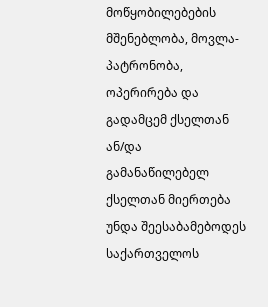მოწყობილებების მშენებლობა, მოვლა-პატრონობა, ოპერირება და გადამცემ ქსელთან ან/და გამანაწილებელ ქსელთან მიერთება უნდა შეესაბამებოდეს საქართველოს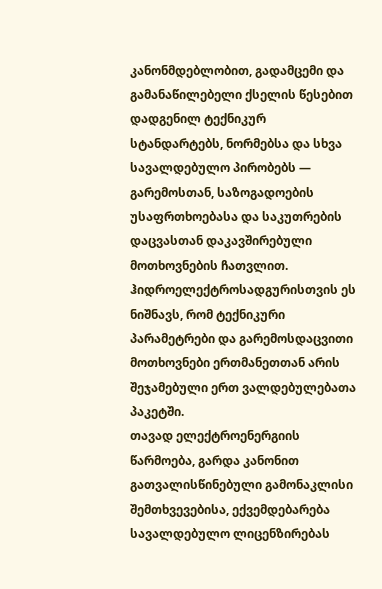კანონმდებლობით, გადამცემი და გამანაწილებელი ქსელის წესებით დადგენილ ტექნიკურ სტანდარტებს, ნორმებსა და სხვა სავალდებულო პირობებს — გარემოსთან, საზოგადოების უსაფრთხოებასა და საკუთრების დაცვასთან დაკავშირებული მოთხოვნების ჩათვლით. ჰიდროელექტროსადგურისთვის ეს ნიშნავს, რომ ტექნიკური პარამეტრები და გარემოსდაცვითი მოთხოვნები ერთმანეთთან არის შეჯამებული ერთ ვალდებულებათა პაკეტში.
თავად ელექტროენერგიის წარმოება, გარდა კანონით გათვალისწინებული გამონაკლისი შემთხვევებისა, ექვემდებარება სავალდებულო ლიცენზირებას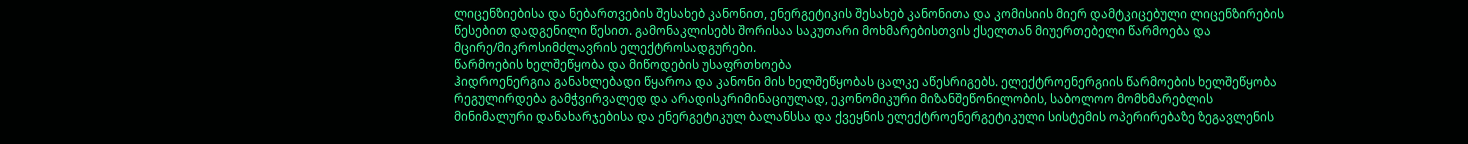ლიცენზიებისა და ნებართვების შესახებ კანონით, ენერგეტიკის შესახებ კანონითა და კომისიის მიერ დამტკიცებული ლიცენზირების წესებით დადგენილი წესით. გამონაკლისებს შორისაა საკუთარი მოხმარებისთვის ქსელთან მიუერთებელი წარმოება და მცირე/მიკროსიმძლავრის ელექტროსადგურები.
წარმოების ხელშეწყობა და მიწოდების უსაფრთხოება
ჰიდროენერგია განახლებადი წყაროა და კანონი მის ხელშეწყობას ცალკე აწესრიგებს. ელექტროენერგიის წარმოების ხელშეწყობა რეგულირდება გამჭვირვალედ და არადისკრიმინაციულად, ეკონომიკური მიზანშეწონილობის, საბოლოო მომხმარებლის მინიმალური დანახარჯებისა და ენერგეტიკულ ბალანსსა და ქვეყნის ელექტროენერგეტიკული სისტემის ოპერირებაზე ზეგავლენის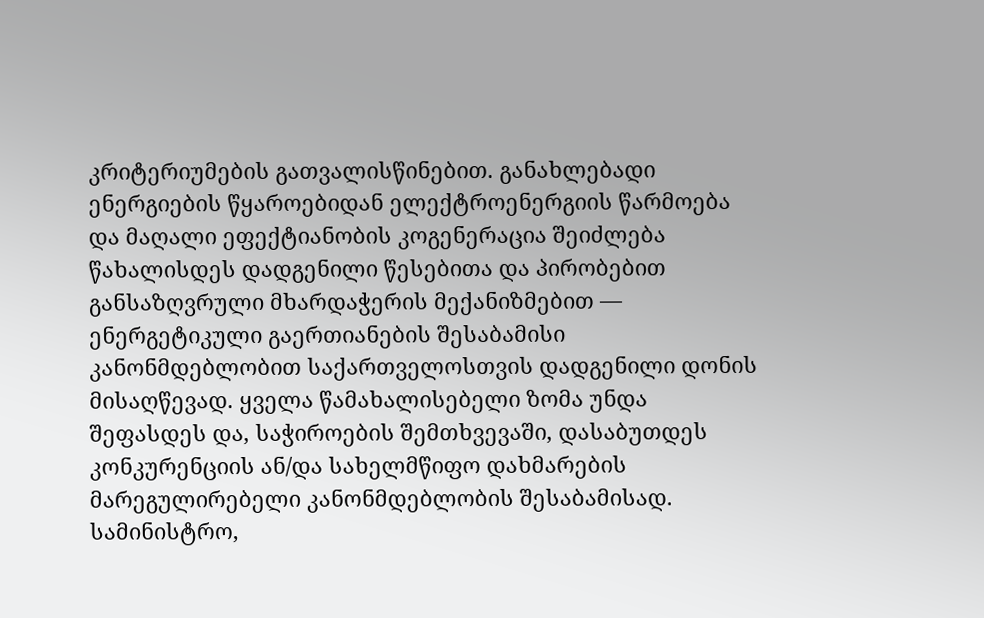კრიტერიუმების გათვალისწინებით. განახლებადი ენერგიების წყაროებიდან ელექტროენერგიის წარმოება და მაღალი ეფექტიანობის კოგენერაცია შეიძლება წახალისდეს დადგენილი წესებითა და პირობებით განსაზღვრული მხარდაჭერის მექანიზმებით — ენერგეტიკული გაერთიანების შესაბამისი კანონმდებლობით საქართველოსთვის დადგენილი დონის მისაღწევად. ყველა წამახალისებელი ზომა უნდა შეფასდეს და, საჭიროების შემთხვევაში, დასაბუთდეს კონკურენციის ან/და სახელმწიფო დახმარების მარეგულირებელი კანონმდებლობის შესაბამისად.
სამინისტრო,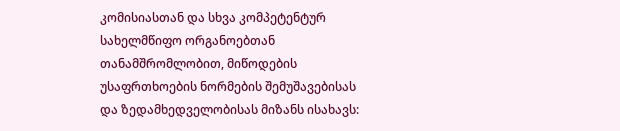კომისიასთან და სხვა კომპეტენტურ სახელმწიფო ორგანოებთან თანამშრომლობით, მიწოდების უსაფრთხოების ნორმების შემუშავებისას და ზედამხედველობისას მიზანს ისახავს: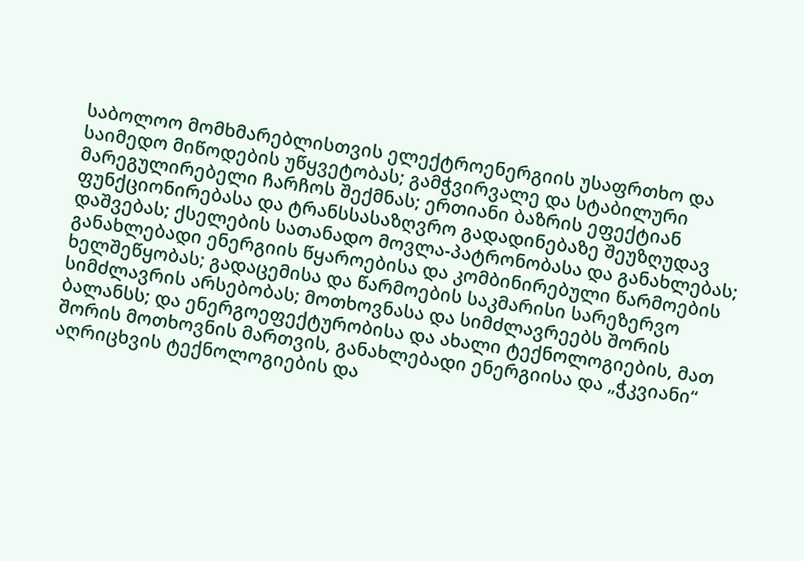საბოლოო მომხმარებლისთვის ელექტროენერგიის უსაფრთხო და საიმედო მიწოდების უწყვეტობას; გამჭვირვალე და სტაბილური მარეგულირებელი ჩარჩოს შექმნას; ერთიანი ბაზრის ეფექტიან ფუნქციონირებასა და ტრანსსასაზღვრო გადადინებაზე შეუზღუდავ დაშვებას; ქსელების სათანადო მოვლა-პატრონობასა და განახლებას; განახლებადი ენერგიის წყაროებისა და კომბინირებული წარმოების ხელშეწყობას; გადაცემისა და წარმოების საკმარისი სარეზერვო სიმძლავრის არსებობას; მოთხოვნასა და სიმძლავრეებს შორის ბალანსს; და ენერგოეფექტურობისა და ახალი ტექნოლოგიების, მათ შორის მოთხოვნის მართვის, განახლებადი ენერგიისა და „ჭკვიანი“ აღრიცხვის ტექნოლოგიების და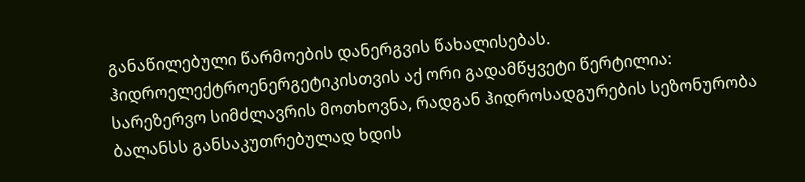განაწილებული წარმოების დანერგვის წახალისებას.
ჰიდროელექტროენერგეტიკისთვის აქ ორი გადამწყვეტი წერტილია: სარეზერვო სიმძლავრის მოთხოვნა, რადგან ჰიდროსადგურების სეზონურობა ბალანსს განსაკუთრებულად ხდის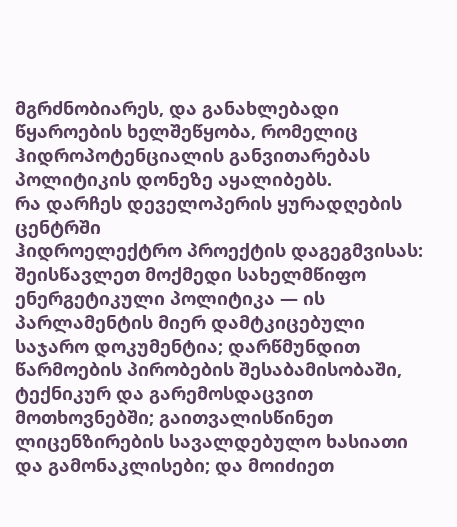მგრძნობიარეს, და განახლებადი წყაროების ხელშეწყობა, რომელიც ჰიდროპოტენციალის განვითარებას პოლიტიკის დონეზე აყალიბებს.
რა დარჩეს დეველოპერის ყურადღების ცენტრში
ჰიდროელექტრო პროექტის დაგეგმვისას: შეისწავლეთ მოქმედი სახელმწიფო ენერგეტიკული პოლიტიკა — ის პარლამენტის მიერ დამტკიცებული საჯარო დოკუმენტია; დარწმუნდით წარმოების პირობების შესაბამისობაში, ტექნიკურ და გარემოსდაცვით მოთხოვნებში; გაითვალისწინეთ ლიცენზირების სავალდებულო ხასიათი და გამონაკლისები; და მოიძიეთ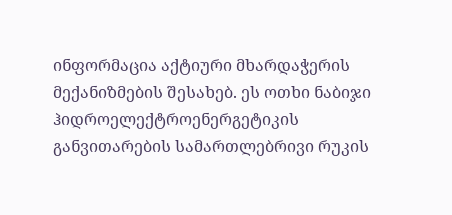ინფორმაცია აქტიური მხარდაჭერის მექანიზმების შესახებ. ეს ოთხი ნაბიჯი ჰიდროელექტროენერგეტიკის განვითარების სამართლებრივი რუკის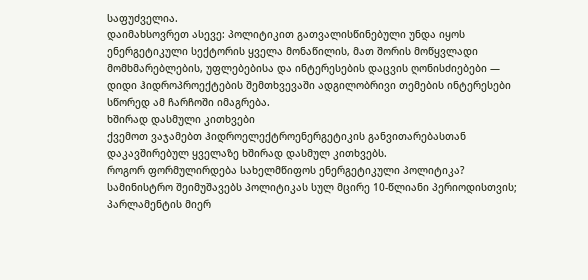საფუძველია.
დაიმახსოვრეთ ასევე: პოლიტიკით გათვალისწინებული უნდა იყოს ენერგეტიკული სექტორის ყველა მონაწილის, მათ შორის მოწყვლადი მომხმარებლების, უფლებებისა და ინტერესების დაცვის ღონისძიებები — დიდი ჰიდროპროექტების შემთხვევაში ადგილობრივი თემების ინტერესები სწორედ ამ ჩარჩოში იმაგრება.
ხშირად დასმული კითხვები
ქვემოთ ვაჯამებთ ჰიდროელექტროენერგეტიკის განვითარებასთან დაკავშირებულ ყველაზე ხშირად დასმულ კითხვებს.
როგორ ფორმულირდება სახელმწიფოს ენერგეტიკული პოლიტიკა?
სამინისტრო შეიმუშავებს პოლიტიკას სულ მცირე 10-წლიანი პერიოდისთვის; პარლამენტის მიერ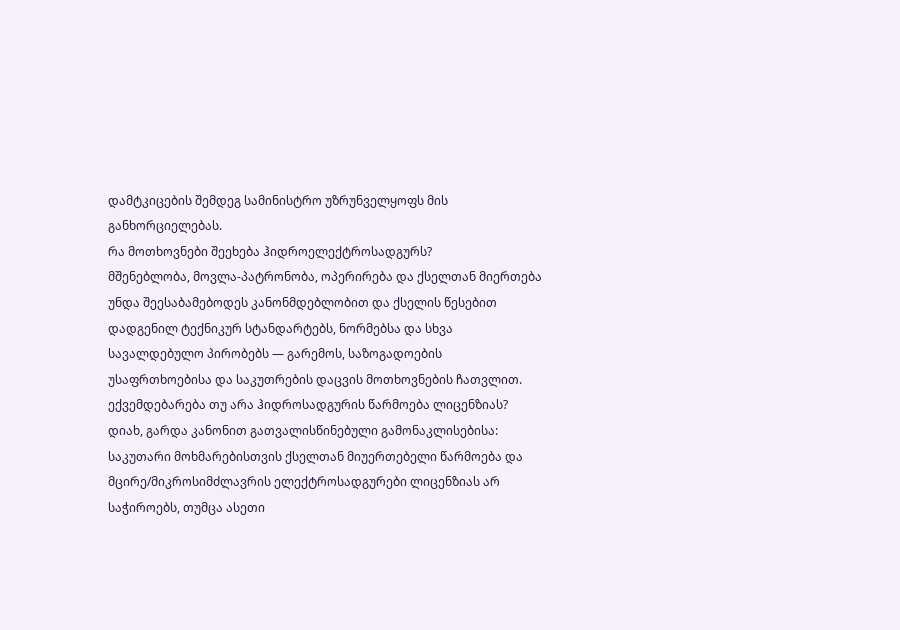დამტკიცების შემდეგ სამინისტრო უზრუნველყოფს მის განხორციელებას.
რა მოთხოვნები შეეხება ჰიდროელექტროსადგურს?
მშენებლობა, მოვლა-პატრონობა, ოპერირება და ქსელთან მიერთება უნდა შეესაბამებოდეს კანონმდებლობით და ქსელის წესებით დადგენილ ტექნიკურ სტანდარტებს, ნორმებსა და სხვა სავალდებულო პირობებს — გარემოს, საზოგადოების უსაფრთხოებისა და საკუთრების დაცვის მოთხოვნების ჩათვლით.
ექვემდებარება თუ არა ჰიდროსადგურის წარმოება ლიცენზიას?
დიახ, გარდა კანონით გათვალისწინებული გამონაკლისებისა: საკუთარი მოხმარებისთვის ქსელთან მიუერთებელი წარმოება და მცირე/მიკროსიმძლავრის ელექტროსადგურები ლიცენზიას არ საჭიროებს, თუმცა ასეთი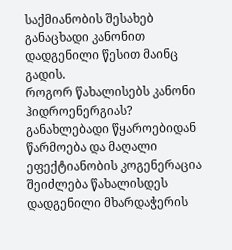საქმიანობის შესახებ განაცხადი კანონით დადგენილი წესით მაინც გადის.
როგორ წახალისებს კანონი ჰიდროენერგიას?
განახლებადი წყაროებიდან წარმოება და მაღალი ეფექტიანობის კოგენერაცია შეიძლება წახალისდეს დადგენილი მხარდაჭერის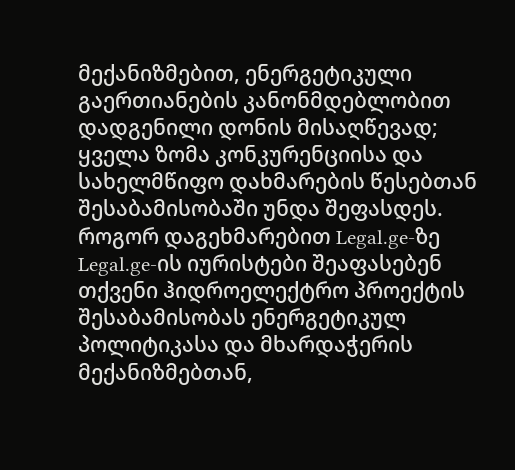მექანიზმებით, ენერგეტიკული გაერთიანების კანონმდებლობით დადგენილი დონის მისაღწევად; ყველა ზომა კონკურენციისა და სახელმწიფო დახმარების წესებთან შესაბამისობაში უნდა შეფასდეს.
როგორ დაგეხმარებით Legal.ge-ზე
Legal.ge-ის იურისტები შეაფასებენ თქვენი ჰიდროელექტრო პროექტის შესაბამისობას ენერგეტიკულ პოლიტიკასა და მხარდაჭერის მექანიზმებთან,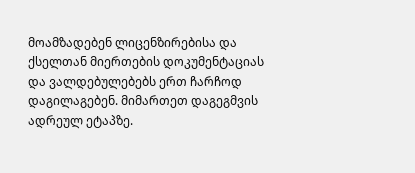მოამზადებენ ლიცენზირებისა და ქსელთან მიერთების დოკუმენტაციას და ვალდებულებებს ერთ ჩარჩოდ დაგილაგებენ. მიმართეთ დაგეგმვის ადრეულ ეტაპზე.